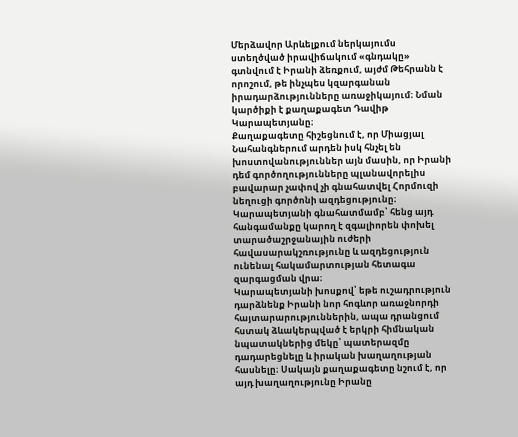Մերձավոր Արևելքում ներկայումս ստեղծված իրավիճակում «գնդակը» գտնվում է Իրանի ձեռքում, այժմ Թեհրանն է որոշում, թե ինչպես կզարգանան իրադարձությունները առաջիկայում։ Նման կարծիքի է քաղաքագետ Դավիթ Կարապետյանը։
Քաղաքագետը հիշեցնում է, որ Միացյալ Նահանգներում արդեն իսկ հնչել են խոստովանություններ այն մասին, որ Իրանի դեմ գործողությունները պլանավորելիս բավարար չափով չի գնահատվել Հորմուզի նեղուցի գործոնի ազդեցությունը։ Կարապետյանի գնահատմամբ՝ հենց այդ հանգամանքը կարող է զգալիորեն փոխել տարածաշրջանային ուժերի հավասարակշռությունը և ազդեցություն ունենալ հակամարտության հետագա զարգացման վրա։
Կարապետյանի խոսքով՝ եթե ուշադրություն դարձնենք Իրանի նոր հոգևոր առաջնորդի հայտարարություններին, ապա դրանցում հստակ ձևակերպված է երկրի հիմնական նպատակներից մեկը՝ պատերազմը դադարեցնելը և իրական խաղաղության հասնելը։ Սակայն քաղաքագետը նշում է, որ այդ խաղաղությունը Իրանը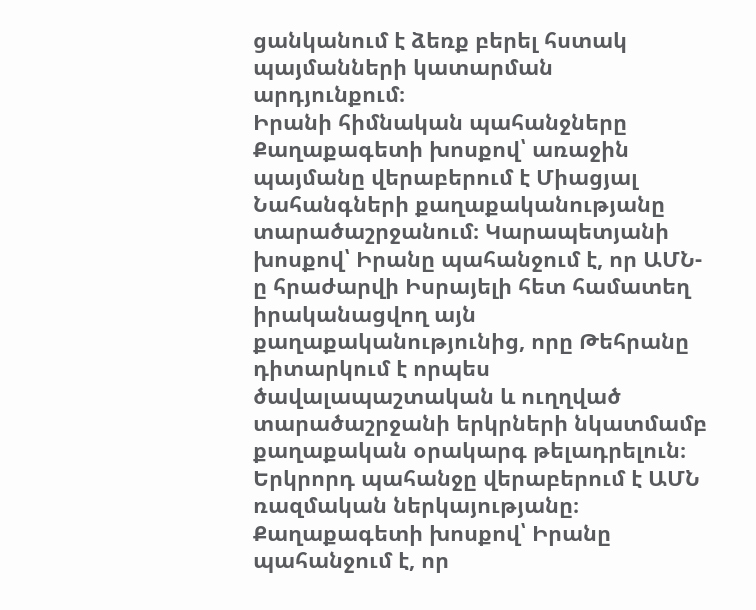ցանկանում է ձեռք բերել հստակ պայմանների կատարման արդյունքում։
Իրանի հիմնական պահանջները
Քաղաքագետի խոսքով՝ առաջին պայմանը վերաբերում է Միացյալ Նահանգների քաղաքականությանը տարածաշրջանում։ Կարապետյանի խոսքով՝ Իրանը պահանջում է, որ ԱՄՆ-ը հրաժարվի Իսրայելի հետ համատեղ իրականացվող այն քաղաքականությունից, որը Թեհրանը դիտարկում է որպես ծավալապաշտական և ուղղված տարածաշրջանի երկրների նկատմամբ քաղաքական օրակարգ թելադրելուն։
Երկրորդ պահանջը վերաբերում է ԱՄՆ ռազմական ներկայությանը։ Քաղաքագետի խոսքով՝ Իրանը պահանջում է, որ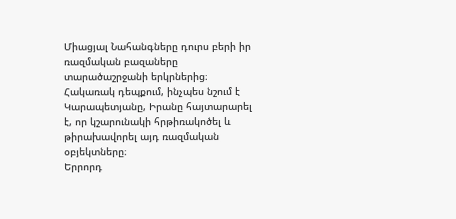Միացյալ Նահանգները դուրս բերի իր ռազմական բազաները տարածաշրջանի երկրներից։ Հակառակ դեպքում, ինչպես նշում է Կարապետյանը, Իրանը հայտարարել է, որ կշարունակի հրթիռակոծել և թիրախավորել այդ ռազմական օբյեկտները։
Երրորդ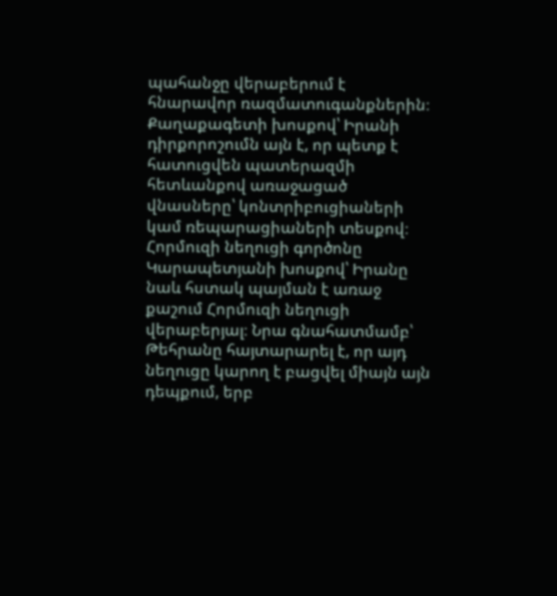պահանջը վերաբերում է հնարավոր ռազմատուգանքներին։ Քաղաքագետի խոսքով՝ Իրանի դիրքորոշումն այն է, որ պետք է հատուցվեն պատերազմի հետևանքով առաջացած վնասները՝ կոնտրիբուցիաների կամ ռեպարացիաների տեսքով։
Հորմուզի նեղուցի գործոնը
Կարապետյանի խոսքով՝ Իրանը նաև հստակ պայման է առաջ քաշում Հորմուզի նեղուցի վերաբերյալ։ Նրա գնահատմամբ՝ Թեհրանը հայտարարել է, որ այդ նեղուցը կարող է բացվել միայն այն դեպքում, երբ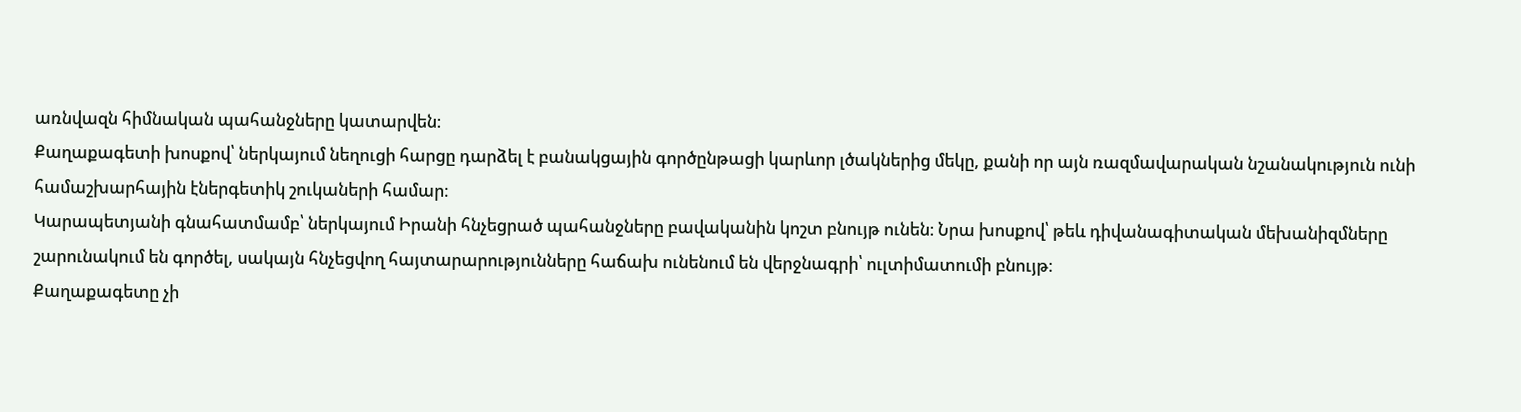առնվազն հիմնական պահանջները կատարվեն։
Քաղաքագետի խոսքով՝ ներկայում նեղուցի հարցը դարձել է բանակցային գործընթացի կարևոր լծակներից մեկը, քանի որ այն ռազմավարական նշանակություն ունի համաշխարհային էներգետիկ շուկաների համար։
Կարապետյանի գնահատմամբ՝ ներկայում Իրանի հնչեցրած պահանջները բավականին կոշտ բնույթ ունեն։ Նրա խոսքով՝ թեև դիվանագիտական մեխանիզմները շարունակում են գործել, սակայն հնչեցվող հայտարարությունները հաճախ ունենում են վերջնագրի՝ ուլտիմատումի բնույթ։
Քաղաքագետը չի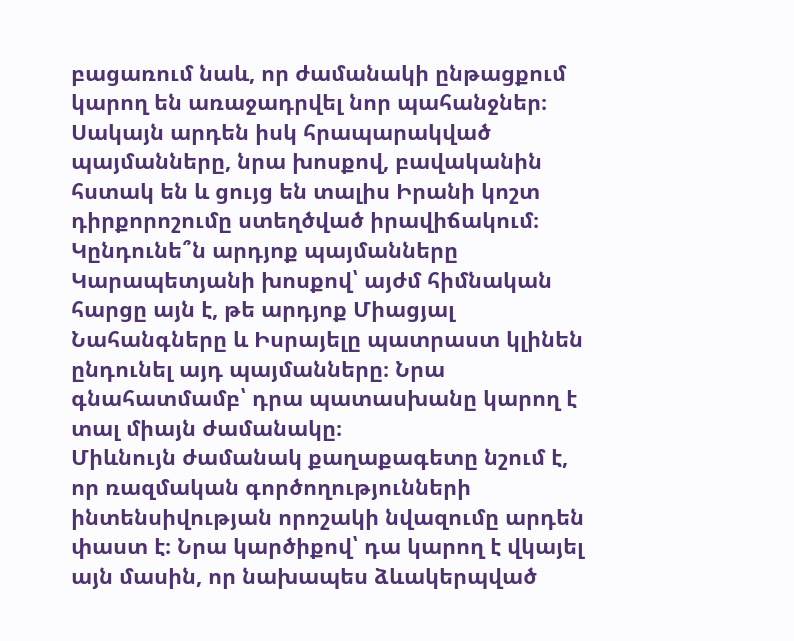բացառում նաև, որ ժամանակի ընթացքում կարող են առաջադրվել նոր պահանջներ։ Սակայն արդեն իսկ հրապարակված պայմանները, նրա խոսքով, բավականին հստակ են և ցույց են տալիս Իրանի կոշտ դիրքորոշումը ստեղծված իրավիճակում։
Կընդունե՞ն արդյոք պայմանները
Կարապետյանի խոսքով՝ այժմ հիմնական հարցը այն է, թե արդյոք Միացյալ Նահանգները և Իսրայելը պատրաստ կլինեն ընդունել այդ պայմանները։ Նրա գնահատմամբ՝ դրա պատասխանը կարող է տալ միայն ժամանակը։
Միևնույն ժամանակ քաղաքագետը նշում է, որ ռազմական գործողությունների ինտենսիվության որոշակի նվազումը արդեն փաստ է։ Նրա կարծիքով՝ դա կարող է վկայել այն մասին, որ նախապես ձևակերպված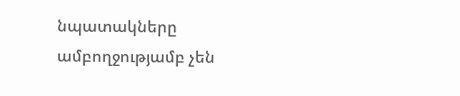նպատակները ամբողջությամբ չեն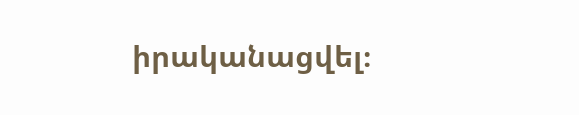իրականացվել։